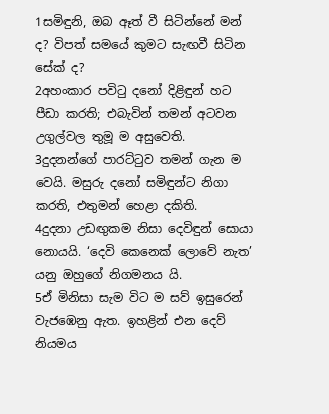1සමිඳුනි, ඔබ ඈත් වී සිටින්නේ මන් ද? විපත් සමයේ කුමට සැඟවී සිටින සේක් ද?
2අහංකාර පවිටු දනෝ දිළිඳුන් හට පීඩා කරති; එබැවින් තමන් අටවන උගුල්වල තුමූ ම අසුවෙති.
3දුදනන්ගේ පාරට්ටුව තමන් ගැන ම වෙයි. මසුරු දනෝ සමිඳුන්ට නිගා කරති, එතුමන් හෙළා දකිති.
4දුදනා උඩඟුකම නිසා දෙවිඳුන් සොයා නොයයි. ‘දෙවි කෙනෙක් ලොවේ නැත’ යනු ඔහුගේ නිගමනය යි.
5ඒ මිනිසා සැම විට ම සව් ඉසුරෙන් වැජඹෙනු ඇත. ඉහළින් එන දෙව් නියමය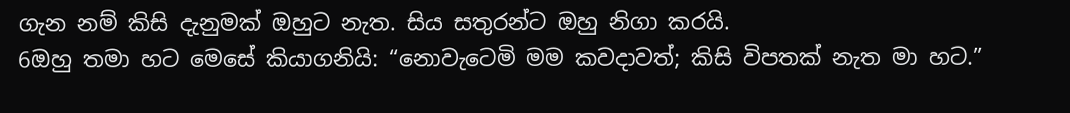ගැන නම් කිසි දැනුමක් ඔහුට නැත. සිය සතුරන්ට ඔහු නිගා කරයි.
6ඔහු තමා හට මෙසේ කියාගනියි: “නොවැටෙමි මම කවදාවත්; කිසි විපතක් නැත මා හට.”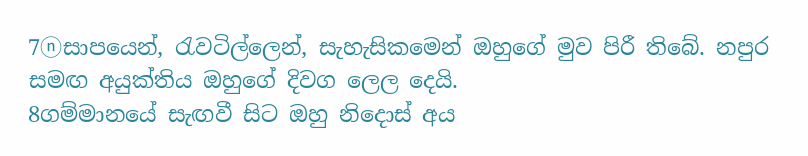7ⓝසාපයෙන්, රැවටිල්ලෙන්, සැහැසිකමෙන් ඔහුගේ මුව පිරී තිබේ. නපුර සමඟ අයුක්තිය ඔහුගේ දිවග ලෙල දෙයි.
8ගම්මානයේ සැඟවී සිට ඔහු නිදොස් අය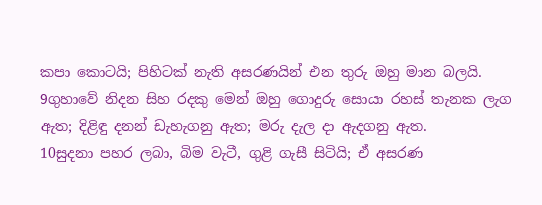කපා කොටයි; පිහිටක් නැති අසරණයින් එන තුරු ඔහු මාන බලයි.
9ගුහාවේ නිදන සිහ රදකු මෙන් ඔහු ගොදුරු සොයා රහස් තැනක ලැග ඇත; දිළිඳු දනන් ඩැහැගනු ඇත; මරු දැල දා ඇදගනු ඇත.
10සුදනා පහර ලබා, බිම වැටී, ගුළි ගැසී සිටියි; ඒ අසරණ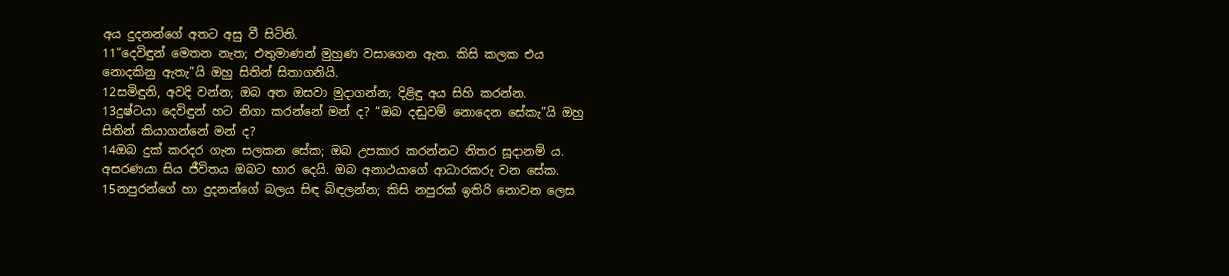අය දුදනන්ගේ අතට අසු වී සිටිති.
11“දෙවිඳුන් මෙතන නැත; එතුමාණන් මුහුණ වසාගෙන ඇත. කිසි කලක එය නොදකිනු ඇතැ”යි ඔහු සිතින් සිතාගනියි.
12සමිඳුනි, අවදි වන්න; ඔබ අත ඔසවා මුදාගන්න; දිළිඳු අය සිහි කරන්න.
13දුෂ්ටයා දෙවිඳුන් හට නිගා කරන්නේ මන් ද? “ඔබ දඬුවම් නොදෙන සේකැ”යි ඔහු සිතින් කියාගන්නේ මන් ද?
14ඔබ දුක් කරදර ගැන සලකන සේක; ඔබ උපකාර කරන්නට නිතර සූදානම් ය. අසරණයා සිය ජීවිතය ඔබට භාර දෙයි. ඔබ අනාථයාගේ ආධාරකරු වන සේක.
15නපුරන්ගේ හා දුදනන්ගේ බලය සිඳ බිඳලන්න; කිසි නපුරක් ඉතිරි නොවන ලෙස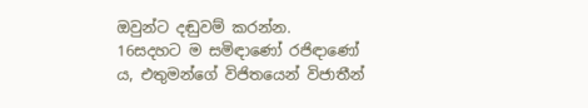ඔවුන්ට දඬුවම් කරන්න.
16සදහට ම සමිඳාණෝ රජිඳාණෝ ය, එතුමන්ගේ විජිතයෙන් විජාතීන්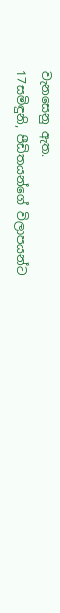වැනසෙනු ඇත.
17සමිඳුනි, පීඩිතයන්ගේ විලාපයන්ට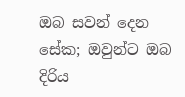ඔබ සවන් දෙන සේක; ඔවුන්ට ඔබ දිරිය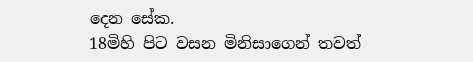දෙන සේක.
18මිහි පිට වසන මිනිසාගෙන් තවත්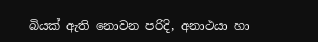බියක් ඇති නොවන පරිදි, අනාථයා හා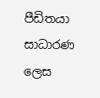පීඩිතයා සාධාරණ ලෙස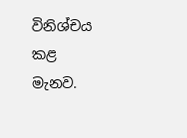විනිශ්චය කළ මැනව.